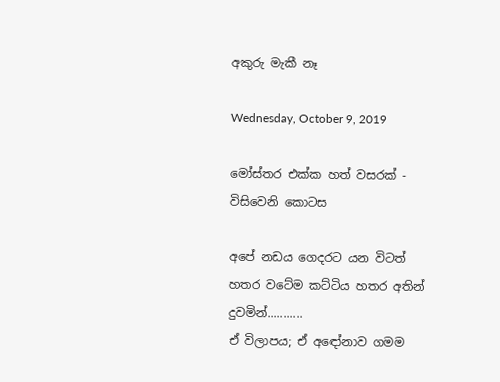අකුරු මැකී නෑ

Wednesday, October 9, 2019

මෝස්‌තර එක්ක හත් වසරක් - විසිවෙනි කොටස

අපේ නඩය ගෙදරට යන විටත් හතර වටේම කට්ටිය හතර අතින් දුවමින්...........
ඒ විලාපය; ඒ අඳෝනාව ගමම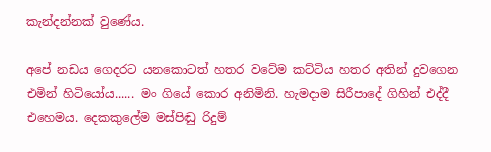කැන්දන්නක් වුණේය.

අපේ නඩය ගෙදරට යනකොටත් හතර වටේම කට්ටිය හතර අතින් දුවගෙන එමින් හිටියෝය...... මං ගියේ කොර අනිමිනි. හැමදාම සිරීපාදේ ගිහින් එද්දී එහෙමය. දෙකකුලේම මස්පිඬු රිදුම්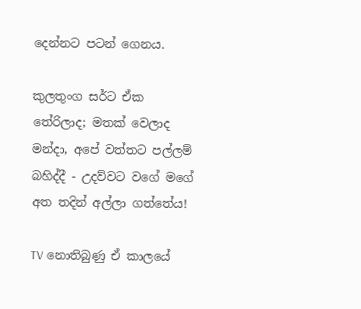දෙන්නට පටන් ගෙනය.

කුලතුංග සර්ට ඒක තේරිලාද; මතක් වෙලාද මන්දා, අපේ වත්තට පල්ලම් බහිද්දී - උදව්වට වගේ මගේ අත තදින් අල්ලා ගත්තේය!

TV නොතිබුණු ඒ කාලයේ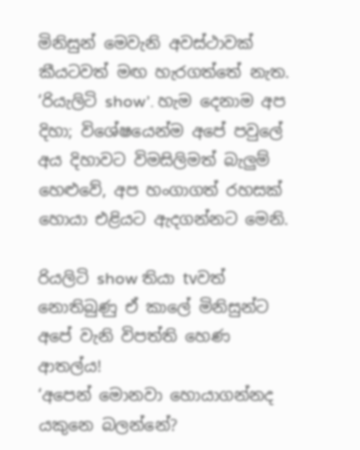මිනිසුන් මෙවැනි අවස්ථාවක් කීයටවත් මඟ හැරගත්තේ නැත. ‘රියැලිටි show’. හැම දෙනාම අප දිහා; විශේෂයෙන්ම අපේ පවුලේ අය දිහාවට විමසිලිමත් බැලුම් හෙළුවේ, අප හංගාගත් රහසක් හොයා එළියට ඇදගන්නට මෙනි.

රියලිටි show තියා tvවත් නොතිබුණු ඒ කාලේ මිනිසුන්ට අපේ වැනි විපත්ති හෙණ ආතල්ය!
‘අපෙන් මොනවා හොයාගන්නද යකුනෙ බලන්නේ?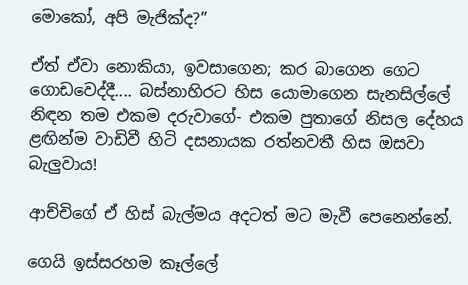මොකෝ, අපි මැජික්ද?”

ඒත් ඒවා නොකියා, ඉවසාගෙන; කර බාගෙන ගෙට ගොඩවෙද්දී.... බස්නාහිරට හිස යොමාගෙන සැනසිල්ලේ නිඳන තම එකම දරුවාගේ- එකම පුතාගේ නිසල දේහය ළඟින්ම වාඩිවී හිටි දසනායක රත්නවතී හිස ඔසවා බැලුවාය!

ආච්චිගේ ඒ හිස් බැල්මය අදටත් මට මැවී පෙනෙන්නේ.

ගෙයි ඉස්සරහම කෑල්ලේ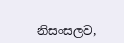නිසංසලව,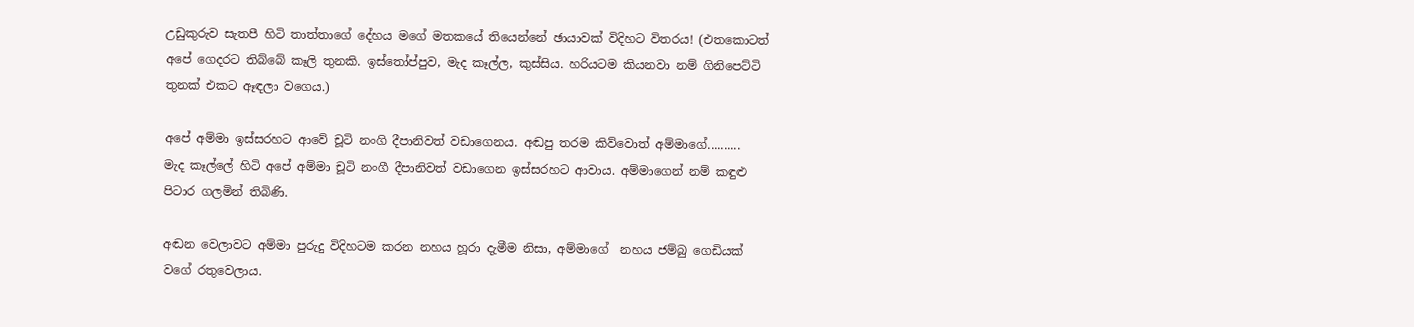උඩුකුරුව සැතපී හිටි තාත්තාගේ දේහය මගේ මතකයේ තියෙන්නේ ඡායාවක් විදිහට විතරය! (එතකොටත් අපේ ගෙදරට තිබ්බේ කෑලි තුනකි. ඉස්තෝප්පුව, මැද කෑල්ල, කුස්සිය. හරියටම කියනවා නම් ගිනිපෙට්ටි තුනක් එකට ඈඳලා වගෙය.)

අපේ අම්මා ඉස්සරහට ආවේ චූටි නංගි දීපානිවත් වඩාගෙනය. අඬපු තරම කිව්වොත් අම්මාගේ..........
මැද කෑල්ලේ හිටි අපේ අම්මා චූටි නංගී දීපානිවත් වඩාගෙන ඉස්සරහට ආවාය. අම්මාගෙන් නම් කඳුළු පිටාර ගලමින් තිබිණි.

අඬන වෙලාවට අම්මා පුරුදු විදිහටම කරන නහය හූරා දැමීම නිසා, අම්මාගේ  නහය ජම්බු ගෙඩියක් වගේ රතුවෙලාය.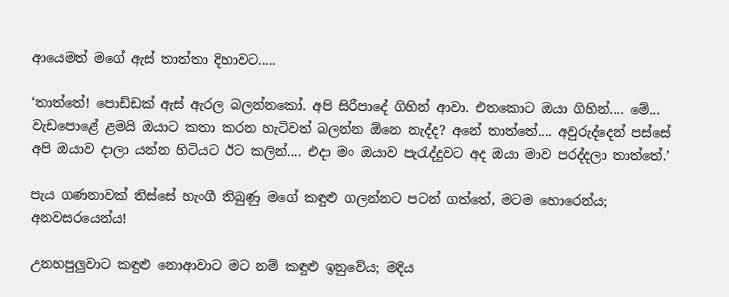ආයෙමත් මගේ ඇස් තාත්තා දිහාවට.....

‘තාත්තේ! පොඩ්ඩක් ඇස් ඇරල බලන්නකෝ. අපි සිරීපාදේ ගිහින් ආවා. එතකොට ඔයා ගිහින්.... මේ... වැඩපොළේ ළමයි ඔයාට කතා කරන හැටිවත් බලන්න ඕනෙ නැද්ද? අනේ තාත්තේ.... අවුරුද්දෙන් පස්සේ අපි ඔයාව දාලා යන්න හිටියට ඊට කලින්.... එදා මං ඔයාව පැරැද්දුවට අද ඔයා මාව පරද්දලා තාත්තේ.’

පැය ගණනාවක් තිස්සේ හැංගී තිබුණු මගේ කඳුළු ගලන්නට පටන් ගත්තේ, මටම හොරෙන්ය; අනවසරයෙන්ය!

උනහපුලුවාට කඳුළු නොආවාට මට නම් කඳුළු ඉනුවේය; මදිය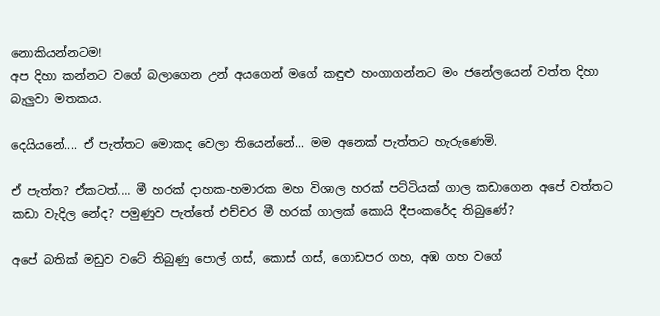නොකියන්නටම!
අප දිහා කන්නට වගේ බලාගෙන උන් අයගෙන් මගේ කඳුළු හංගාගන්නට මං ජනේලයෙන් වත්ත දිහා බැලුවා මතකය.

දෙයියනේ.... ඒ පැත්තට මොකද වෙලා තියෙන්නේ... මම අනෙක් පැත්තට හැරුණෙමි.

ඒ පැත්ත? ඒකටත්.... මී හරක් දාහක-හමාරක මහ විශාල හරක් පට්ටියක් ගාල කඩාගෙන අපේ වත්තට කඩා වැදිල නේද? පමුණුව පැත්තේ එච්චර මී හරක් ගාලක් කොයි දීපංකරේද තිබුණේ?

අපේ බතික් මඩුව වටේ තිබුණු පොල් ගස්, කොස් ගස්, ගොඩපර ගහ, අඹ ගහ වගේ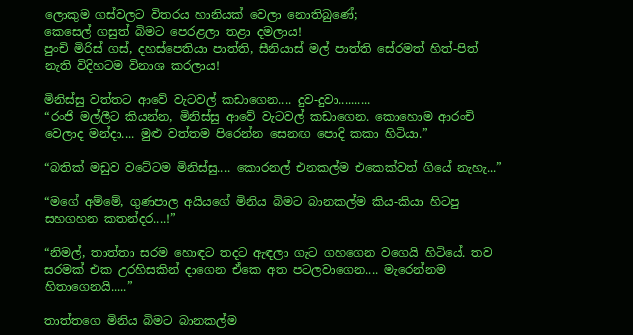ලොකුම ගස්වලට විතරය හානියක් වෙලා නොතිබුණේ;
කෙසෙල් ගසුත් බිමට පෙරළලා තළා දමලාය!
පුංචි මිරිස් ගස්, දහස්පෙතියා පාත්ති, සීනියාස් මල් පාත්ති සේරමත් හිත්-පිත් නැති විදිහටම විනාශ කරලාය!

මිනිස්සු වත්තට ආවේ වැටවල් කඩාගෙන.... දුව-දුවා..........
“රංජි මල්ලීට කියන්න, මිනිස්සු ආවේ වැටවල් කඩාගෙන. කොහොම ආරංචි වෙලාද මන්දා.... මුළු වත්තම පිරෙන්න සෙනඟ පොදි කකා හිටියා.”

“බතික් මඩුව වටේටම මිනිස්සු.... කොරනල් එනකල්ම එකෙක්වත් ගියේ නැහැ...”

“මගේ අම්මේ, ගුණපාල අයියගේ මිනිය බිමට බානකල්ම කිය-කියා හිටපු සහගහන කතන්දර....!”

“නිමල්, තාත්තා සරම හොඳට තදට ඇඳලා ගැට ගහගෙන වගෙයි හිටියේ. තව සරමක් එක උරහිසකින් දාගෙන ඒකෙ අත පටලවාගෙන.... මැරෙන්නම හිතාගෙනයි.....”

තාත්තගෙ මිනිය බිමට බානකල්ම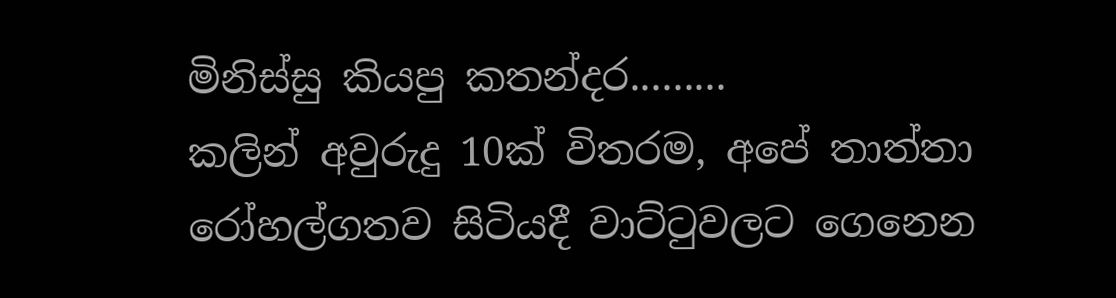මිනිස්සු කියපු කතන්දර.........
කලින් අවුරුදු 10ක් විතරම, අපේ තාත්තා රෝහල්ගතව සිටියදී වාට්ටුවලට ගෙනෙන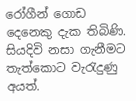රෝගීන් ගොඩ දෙනෙකු දැක තිබිණි. සියදිවි නසා ගැනීමට තැත්කොට වැරැදුණු අයත්.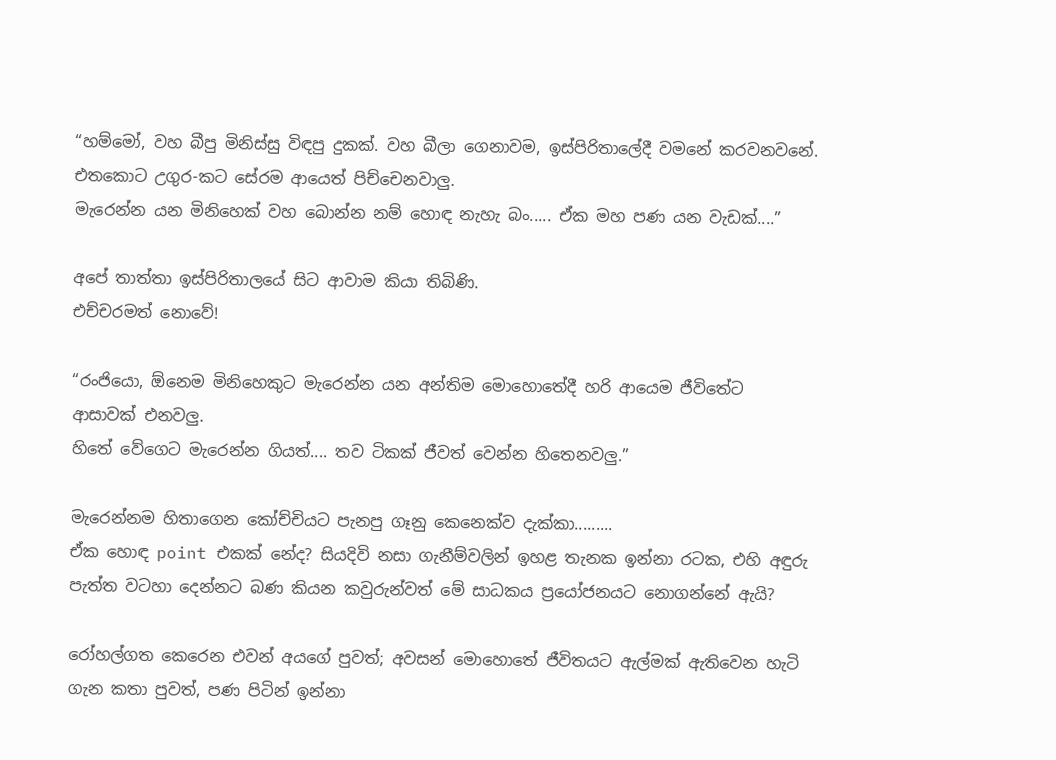“හම්මෝ, වහ බීපු මිනිස්සු විඳපු දුකක්. වහ බීලා ගෙනාවම, ඉස්පිරිතාලේදී වමනේ කරවනවනේ. එතකොට උගුර-කට සේරම ආයෙත් පිච්චෙනවාලු.
මැරෙන්න යන මිනිහෙක් වහ බොන්න නම් හොඳ නැහැ බං..... ඒක මහ පණ යන වැඩක්....”

අපේ තාත්තා ඉස්පිරිතාලයේ සිට ආවාම කියා තිබිණි.
එච්චරමත් නොවේ!

“රංජියො, ඕනෙම මිනිහෙකුට මැරෙන්න යන අන්තිම මොහොතේදී හරි ආයෙම ජීවිතේට ආසාවක් එනවලු.
හිතේ වේගෙට මැරෙන්න ගියත්.... තව ටිකක් ජීවත් වෙන්න හිතෙනවලු.”

මැරෙන්නම හිතාගෙන කෝච්චියට පැනපු ගෑනු කෙනෙක්ව දැක්කා.........
ඒක හොඳ point එකක් නේද? සියදිවි නසා ගැනීම්වලින් ඉහළ තැනක ඉන්නා රටක, එහි අඳුරු පැත්ත වටහා දෙන්නට බණ කියන කවුරුන්වත් මේ සාධකය ප්‍රයෝජනයට නොගන්නේ ඇයි?

රෝහල්ගත කෙරෙන එවන් අයගේ පුවත්; අවසන් මොහොතේ ජීවිතයට ඇල්මක් ඇතිවෙන හැටි ගැන කතා පුවත්, පණ පිටින් ඉන්නා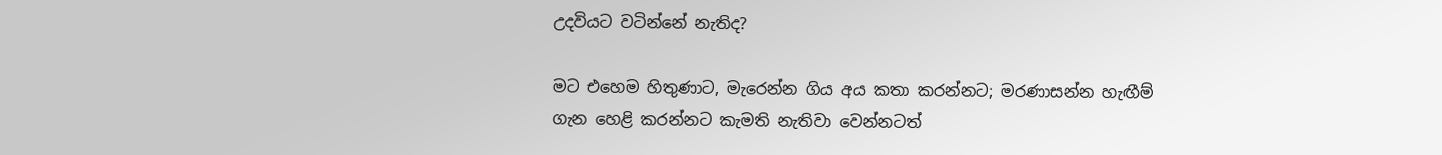උදවියට වටින්නේ නැතිද?

මට එහෙම හිතුණාට, මැරෙන්න ගිය අය කතා කරන්නට; මරණාසන්න හැඟීම් ගැන හෙළි කරන්නට කැමති නැතිවා වෙන්නටත්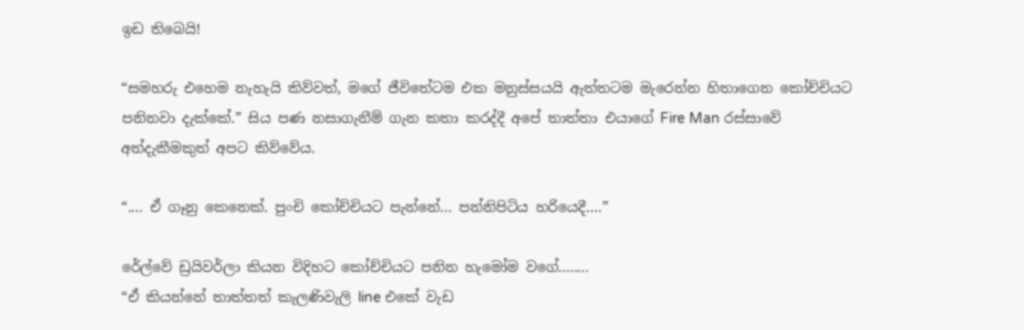ඉඩ තිබෙයි!

“සමහරු එහෙම නැහැයි කිව්වත්, මගේ ජීවිතේටම එක මනුස්සයයි ඇත්තටම මැරෙන්න හිතාගෙන කෝච්චියට පනිනවා දැක්කේ.” සිය පණ නසාගැනීම් ගැන කතා කරද්දී අපේ තාත්තා එයාගේ Fire Man රස්සාවේ අත්දැකීමකුත් අපට කිව්වේය.

“.... ඒ ගෑනු කෙනෙක්. පුංචි කෝච්චියට පැන්නේ... පන්නිපිටිය හරියෙදී....”

රේල්වේ ඩ්‍රයිවර්ලා කියන විදිහට කෝච්චියට පනින හැමෝම වගේ........
“ඒ කියන්නේ තාත්තත් කැලණිවැලි line එකේ වැඩ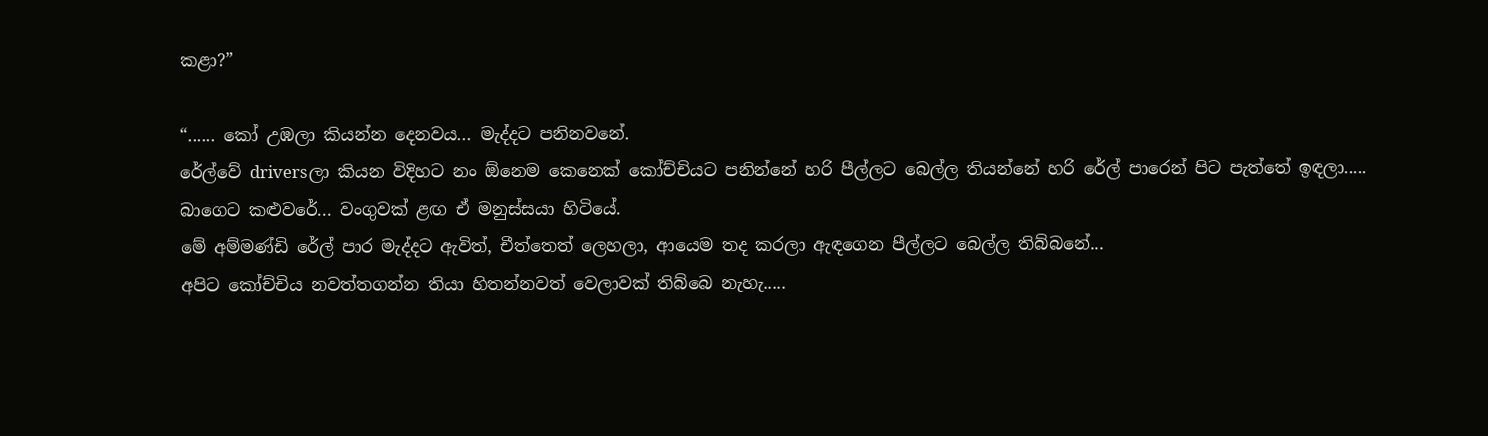කළා?”

“...... කෝ උඹලා කියන්න දෙනවය... මැද්දට පනිනවනේ.
රේල්වේ driversලා කියන විදිහට නං ඕනෙම කෙනෙක් කෝච්චියට පනින්නේ හරි පීල්ලට බෙල්ල තියන්නේ හරි රේල් පාරෙන් පිට පැත්තේ ඉඳලා.....
බාගෙට කළුවරේ... වංගුවක් ළඟ ඒ මනුස්සයා හිටියේ.
මේ අම්මණ්ඩි රේල් පාර මැද්දට ඇවිත්, චීත්තෙත් ලෙහලා, ආයෙම තද කරලා ඇඳගෙන පීල්ලට බෙල්ල තිබ්බනේ...
අපිට කෝච්චිය නවත්තගන්න තියා හිතන්නවත් වෙලාවක් තිබ්බෙ නැහැ.....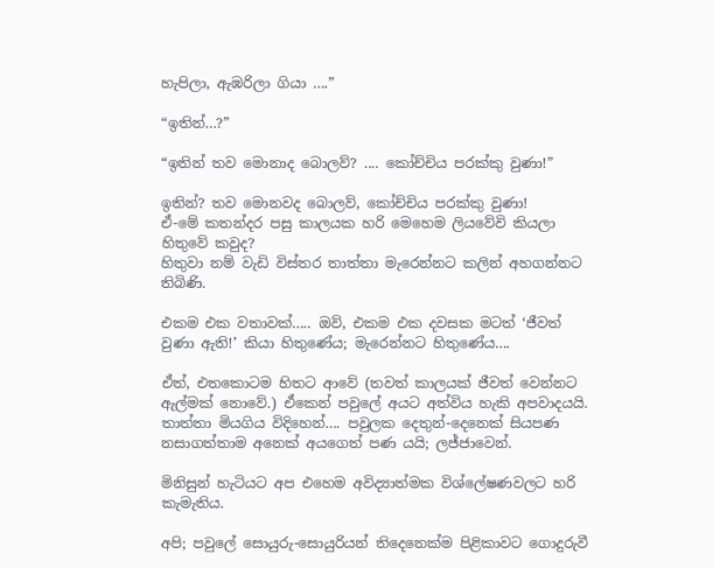හැපිලා, ඇඹරිලා ගියා ....”

“ඉතින්...?”

“ඉතින් තව මොනාද බොලව්? .... කෝච්චිය පරක්කු වුණා!”

ඉතින්? තව මොනවද බොලව්, කෝච්චිය පරක්කු වුණා!
ඒ-මේ කතන්දර පසු කාලයක හරි මෙහෙම ලියවේවි කියලා හිතුවේ කවුද?
හිතුවා නම් වැඩි විස්තර තාත්තා මැරෙන්නට කලින් අහගන්නට තිබිණි.

එකම එක වතාවක්..... ඔව්, එකම එක දවසක මටත් ‘ජීවත් වුණා ඇති!’ කියා හිතුණේය; මැරෙන්නට හිතුණේය....

ඒත්, එතකොටම හිතට ආවේ (තවත් කාලයක් ජීවත් වෙන්නට ඇල්මක් නොවේ.) ඒකෙන් පවුලේ අයට අත්විය හැකි අපවාදයයි.
තාත්තා මියගිය විදිහෙන්.... පවුලක දෙතුන්-දෙනෙක් සියපණ නසාගත්තාම අනෙක් අයගෙත් පණ යයි; ලජ්ජාවෙන්.

මිනිසුන් හැටියට අප එහෙම අවිද්‍යාත්මක විශ්ලේෂණවලට හරි කැමැතිය.

අපි; පවුලේ සොයුරු-සොයුරියන් තිදෙනෙක්ම පිළිකාවට ගොදුරුවී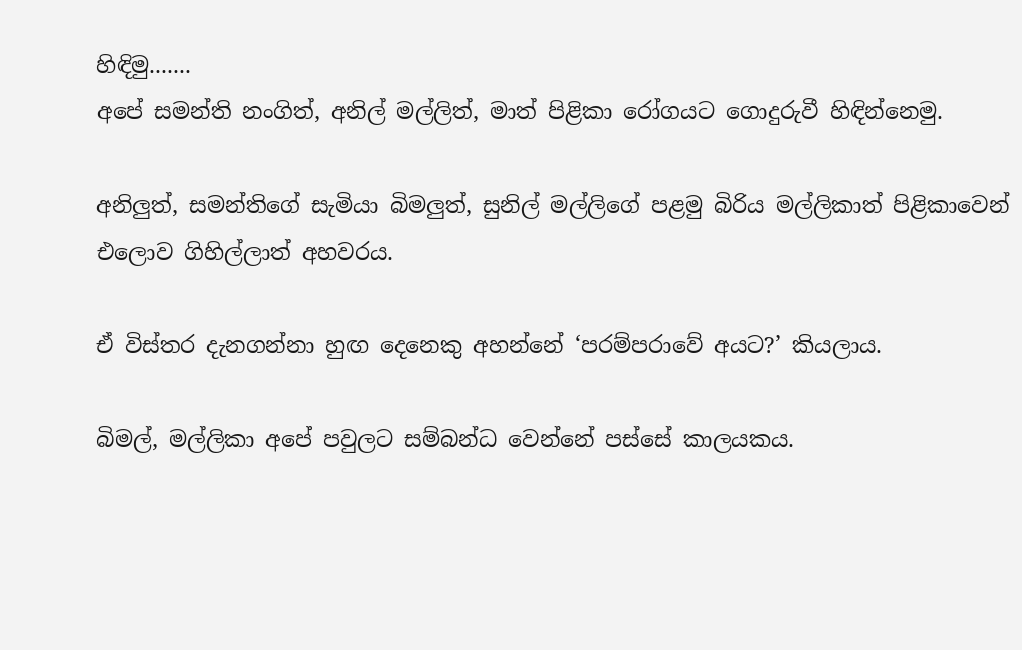හිඳිමු.......
අපේ සමන්ති නංගිත්, අනිල් මල්ලිත්, මාත් පිළිකා රෝගයට ගොදුරුවී හිඳින්නෙමු.

අනිලුත්, සමන්තිගේ සැමියා බිමලුත්, සුනිල් මල්ලිගේ පළමු බිරිය මල්ලිකාත් පිළිකාවෙන් එලොව ගිහිල්ලාත් අහවරය.

ඒ විස්තර දැනගන්නා හුඟ දෙනෙකු අහන්නේ ‘පරම්පරාවේ අයට?’ කියලාය.

බිමල්, මල්ලිකා අපේ පවුලට සම්බන්ධ වෙන්නේ පස්සේ කාලයකය.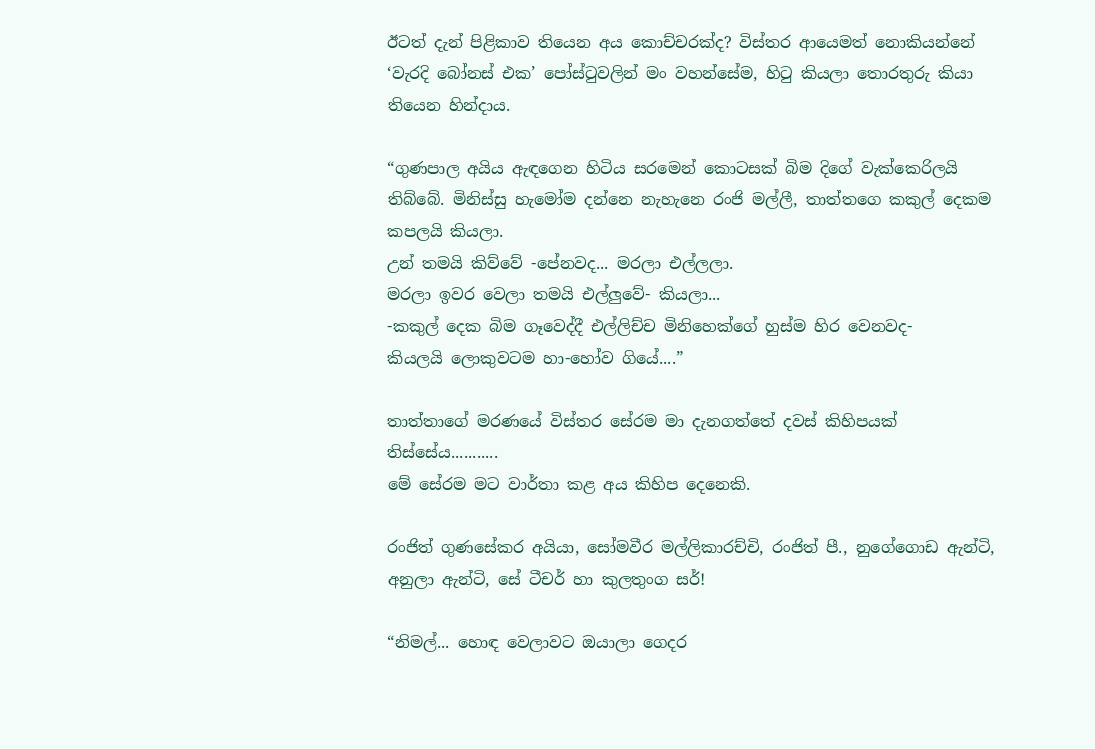ඊටත් දැන් පිළිකාව තියෙන අය කොච්චරක්ද? විස්තර ආයෙමත් නොකියන්නේ ‘වැරදි බෝනස් එක’ පෝස්ටුවලින් මං වහන්සේම, හිටු කියලා තොරතුරු කියා තියෙන හින්දාය.

“ගුණපාල අයිය ඇඳගෙන හිටිය සරමෙන් කොටසක් බිම දිගේ වැක්කෙරිලයි තිබ්බේ. මිනිස්සු හැමෝම දන්නෙ නැහැනෙ රංජි මල්ලී, තාත්තගෙ කකුල් දෙකම කපලයි කියලා.
උන් තමයි කිව්වේ -පේනවද... මරලා එල්ලලා.
මරලා ඉවර වෙලා තමයි එල්ලුවේ- කියලා...
-කකුල් දෙක බිම ගෑවෙද්දී එල්ලිච්ච මිනිහෙක්ගේ හුස්ම හිර වෙනවද-
කියලයි ලොකුවටම හා-හෝව ගියේ....”

තාත්තාගේ මරණයේ විස්තර සේරම මා දැනගත්තේ දවස් කිහිපයක් තිස්සේය...........
මේ සේරම මට වාර්තා කළ අය කිහිප දෙනෙකි.

රංජිත් ගුණසේකර අයියා, සෝමවීර මල්ලිකාරච්චි, රංජිත් පී., නුගේගොඩ ඇන්ටි, අනුලා ඇන්ටි, සේ ටීචර් හා කුලතුංග සර්!

“නිමල්... හොඳ වෙලාවට ඔයාලා ගෙදර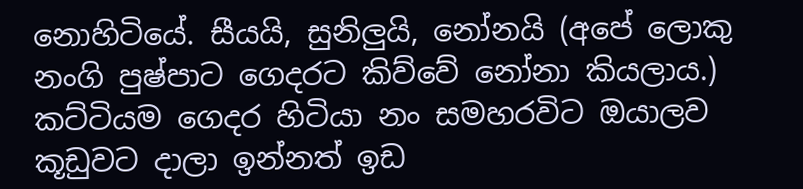නොහිටියේ. සීයයි, සුනිලුයි, නෝනයි (අපේ ලොකු නංගි පුෂ්පාට ගෙදරට කිව්වේ නෝනා කියලාය.) කට්ටියම ගෙදර හිටියා නං සමහරවිට ඔයාලව කූඩුවට දාලා ඉන්නත් ඉඩ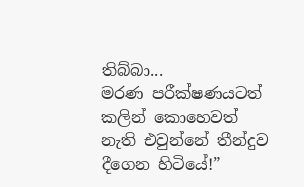තිබ්බා...
මරණ පරීක්ෂණයටත් කලින් කොහෙවත් නැති එවුන්නේ තීන්දුව දීගෙන හිටියේ!”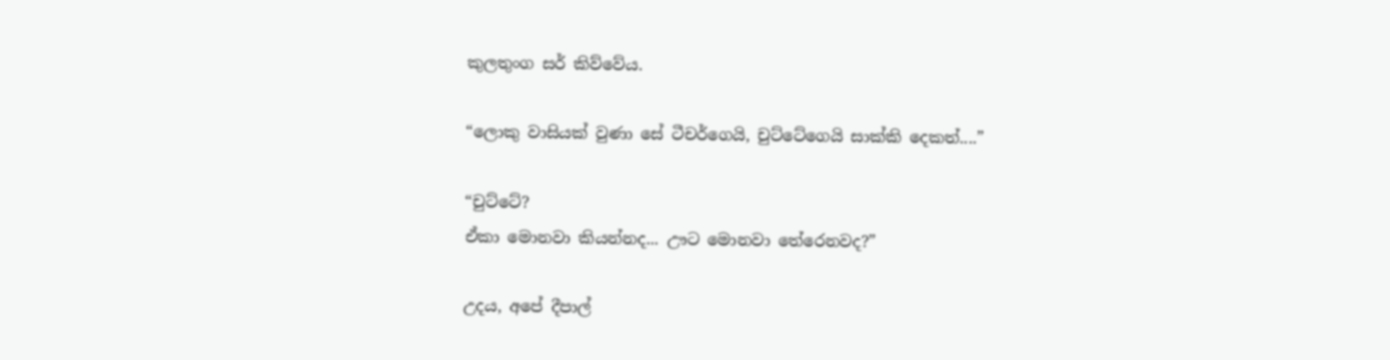කුලතුංග සර් කිව්වේය.

“ලොකු වාසියක් වුණා සේ ටීචර්ගෙයි, චුට්ටේගෙයි සාක්කි දෙකත්....”

“චුට්ටේ?
ඒකා මොනවා කියන්නද... ඌට මොනවා තේරෙනවද?”

උදය, අපේ දීපාල්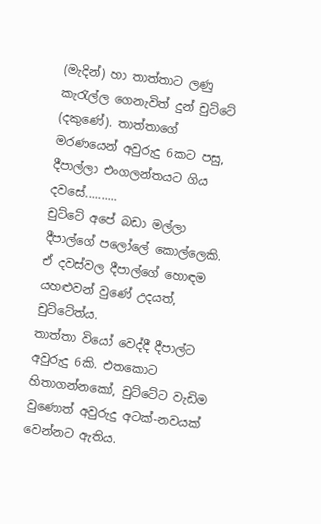(මැදින්) හා තාත්තාට ලණු කැරැල්ල ගෙනැවිත් දුන් චුට්ටේ (දකුණේ). තාත්තාගේ මරණයෙන් අවුරුදු 6කට පසු, දීපාල්ලා එංගලන්තයට ගිය දවසේ..........
චුට්ටේ අපේ බඩා මල්ලා දීපාල්ගේ පලෝලේ කොල්ලෙකි.
ඒ දවස්වල දීපාල්ගේ හොඳම යහළුවන් වුණේ උදයත්, චුට්ටේත්ය.
තාත්තා වියෝ වෙද්දී දීපාල්ට අවුරුදු 6කි. එතකොට හිතාගන්නකෝ, චුට්ටේට වැඩිම වුණොත් අවුරුදු අටක්-නවයක් වෙන්නට ඇතිය.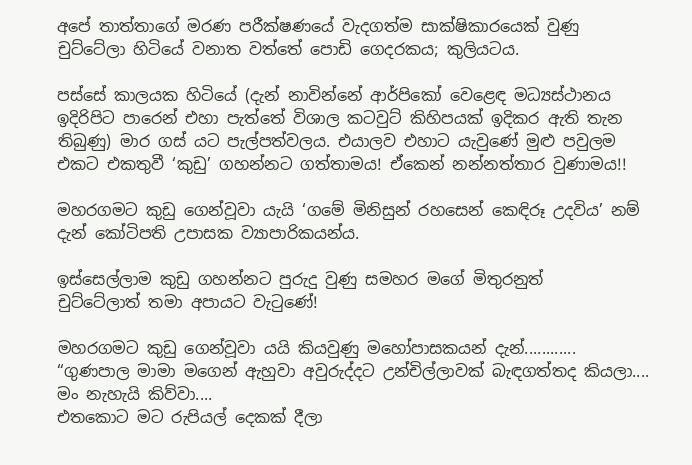අපේ තාත්තාගේ මරණ පරීක්ෂණයේ වැදගත්ම සාක්ෂිකාරයෙක් වුණු චුට්ටේලා හිටියේ වනාත වත්තේ පොඩි ගෙදරකය; කුලියටය.

පස්සේ කාලයක හිටියේ (දැන් නාවින්නේ ආර්පිකෝ වෙළෙඳ මධ්‍යස්ථානය ඉදිරිපිට පාරෙන් එහා පැත්තේ විශාල කටවුට් කිහිපයක් ඉදිකර ඇති තැන තිබුණු) මාර ගස් යට පැල්පත්වලය. එයාලව එහාට යැවුණේ මුළු පවුලම එකට එකතුවී ‘කුඩු’ ගහන්නට ගත්තාමය! ඒකෙන් නන්නත්තාර වුණාමය!!

මහරගමට කුඩු ගෙන්වූවා යැයි ‘ගමේ මිනිසුන් රහසෙන් කෙඳිරූ උදවිය’ නම් දැන් කෝටිපති උපාසක ව්‍යාපාරිකයන්ය.

ඉස්සෙල්ලාම කුඩු ගහන්නට පුරුදු වුණු සමහර මගේ මිතුරනුත්
චුට්ටේලාත් තමා අපායට වැටුණේ!

මහරගමට කුඩු ගෙන්වූවා යයි කියවුණු මහෝපාසකයන් දැන්............
“ගුණපාල මාමා මගෙන් ඇහුවා අවුරුද්දට උන්චිල්ලාවක් බැඳගත්තද කියලා....
මං නැහැයි කිව්වා....
එතකොට මට රුපියල් දෙකක් දීලා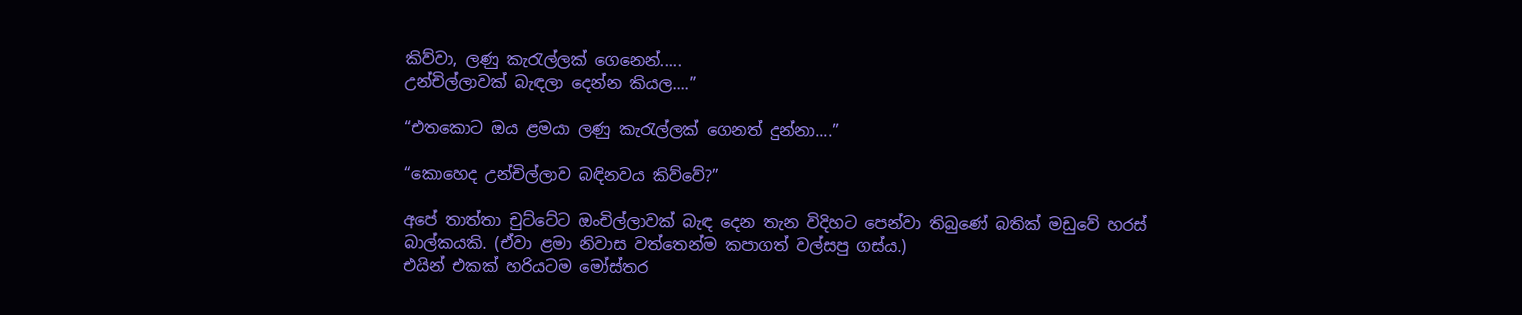කිව්වා, ලණු කැරැල්ලක් ගෙනෙන්.....
උන්චිල්ලාවක් බැඳලා දෙන්න කියල....”

“එතකොට ඔය ළමයා ලණු කැරැල්ලක් ගෙනත් දුන්නා....”

“කොහෙද උන්චිල්ලාව බඳිනවය කිව්වේ?”

අපේ තාත්තා චුට්ටේට ඔංචිල්ලාවක් බැඳ දෙන තැන විදිහට පෙන්වා තිබුණේ බතික් මඩුවේ හරස් බාල්කයකි. (ඒවා ළමා නිවාස වත්තෙන්ම කපාගත් වල්සපු ගස්ය.)
එයින් එකක් හරියටම මෝස්‌තර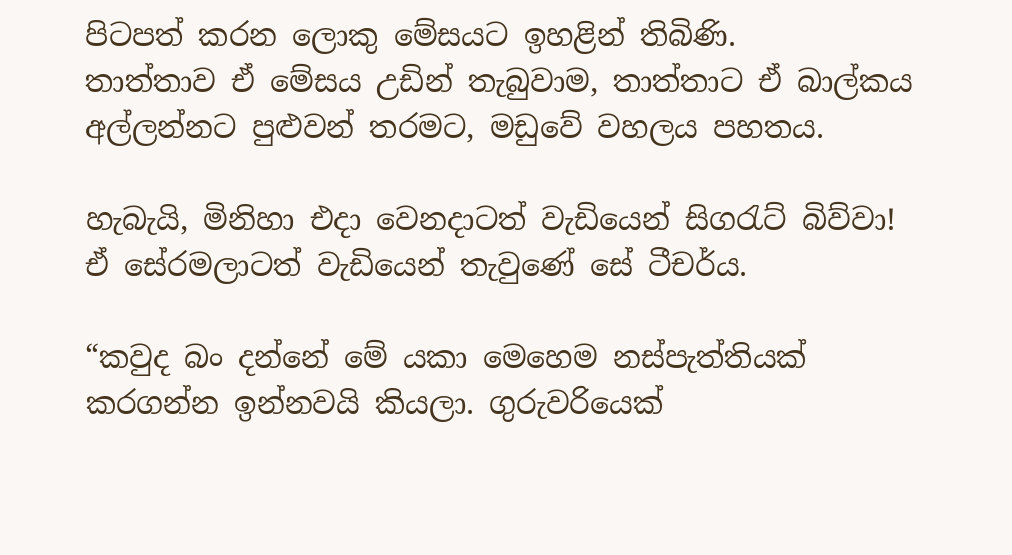පිටපත් කරන ලොකු මේසයට ඉහළින් තිබිණි.
තාත්තාව ඒ මේසය උඩින් තැබුවාම, තාත්තාට ඒ බාල්කය අල්ලන්නට පුළුවන් තරමට, මඩුවේ වහලය පහතය.

හැබැයි, මිනිහා එදා වෙනදාටත් වැඩියෙන් සිගරැට් බිව්වා!
ඒ සේරමලාටත් වැඩියෙන් තැවුණේ සේ ටීචර්ය.

“කවුද බං දන්නේ මේ යකා මෙහෙම නස්පැත්තියක් කරගන්න ඉන්නවයි කියලා. ගුරුවරියෙක්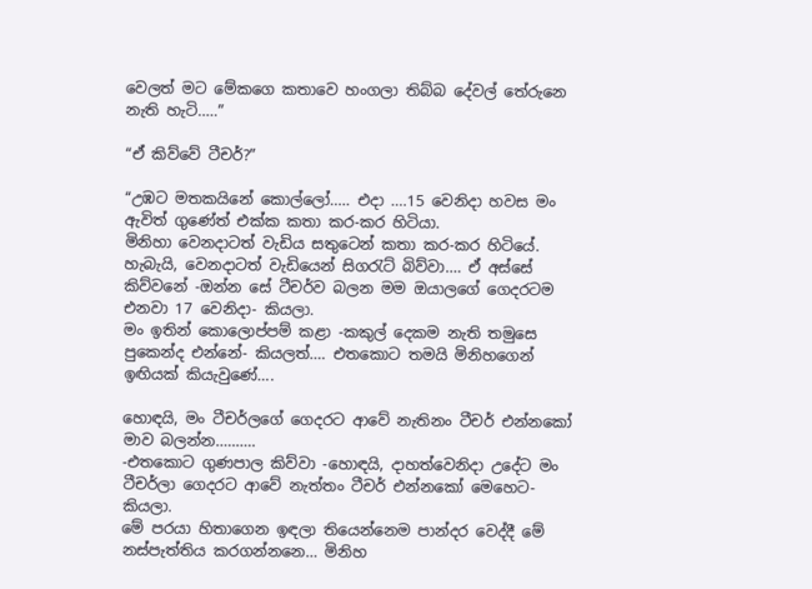වෙලත් මට මේකගෙ කතාවෙ හංගලා තිබ්බ දේවල් තේරුනෙ නැති හැටි.....”

“ඒ කිව්වේ ටීචර්?”

“උඹට මතකයිනේ කොල්ලෝ..... එදා ....15 වෙනිදා හවස මං ඇවිත් ගුණේත් එක්ක කතා කර-කර හිටියා.
මිනිහා වෙනදාටත් වැඩිය සතුටෙන් කතා කර-කර හිටියේ.
හැබැයි, වෙනදාටත් වැඩියෙන් සිගරැට් බිව්වා.... ඒ අස්සේ කිව්වනේ -ඔන්න සේ ටීචර්ව බලන මම ඔයාලගේ ගෙදරටම එනවා 17 වෙනිදා- කියලා.
මං ඉතින් කොලොප්පම් කළා -කකුල් දෙකම නැති තමුසෙ පුකෙන්ද එන්නේ- කියලත්.... එතකොට තමයි මිනිහගෙන් ඉඟියක් කියැවුණේ....

හොඳයි, මං ටීචර්ලගේ ගෙදරට ආවේ නැතිනං ටීචර් එන්නකෝ මාව බලන්න..........
-එතකොට ගුණපාල කිව්වා -හොඳයි, දාහත්වෙනිදා උදේට මං ටීචර්ලා ගෙදරට ආවේ නැත්තං ටීචර් එන්නකෝ මෙහෙට- කියලා.
මේ පරයා හිතාගෙන ඉඳලා තියෙන්නෙම පාන්දර වෙද්දී මේ නස්පැත්තිය කරගන්නනෙ... මිනිහ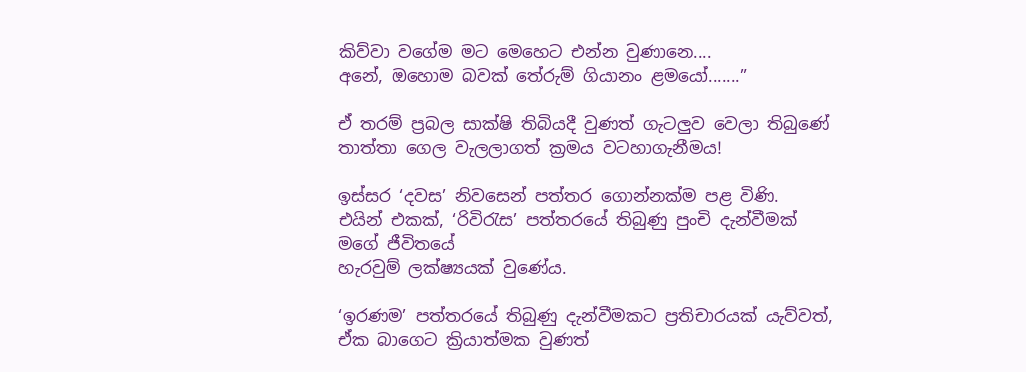කිව්වා වගේම මට මෙහෙට එන්න වුණානෙ....
අනේ, ඔහොම බවක් තේරුම් ගියානං ළමයෝ.......”

ඒ තරම් ප්‍රබල සාක්ෂි තිබියදී වුණත් ගැටලුව වෙලා තිබුණේ තාත්තා ගෙල වැලලාගත් ක්‍රමය වටහාගැනීමය!

ඉස්සර ‘දවස’ නිවසෙන් පත්තර ගොන්නක්ම පළ විණි.
එයින් එකක්, ‘රිවිරැස’ පත්තරයේ තිබුණු පුංචි දැන්වීමක් මගේ ජීවිතයේ
හැරවුම් ලක්ෂ්‍යයක් වුණේය.

‘ඉරණම’ පත්තරයේ තිබුණු දැන්වීමකට ප්‍රතිචාරයක් යැව්වත්, ඒක බාගෙට ක්‍රියාත්මක වුණත්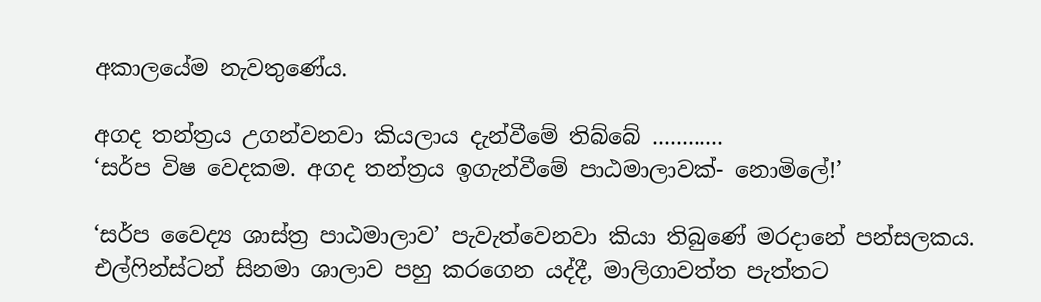අකාලයේම නැවතුණේය.

අගද තන්ත්‍රය උගන්වනවා කියලාය දැන්වීමේ තිබ්බේ ............
‘සර්ප විෂ වෙදකම. අගද තන්ත්‍රය ඉගැන්වීමේ පාඨමාලාවක්- නොමිලේ!’

‘සර්ප වෛද්‍ය ශාස්ත්‍ර පාඨමාලාව’ පැවැත්වෙනවා කියා තිබුණේ මරදානේ පන්සලකය. එල්ෆින්ස්ටන් සිනමා ශාලාව පහු කරගෙන යද්දී, මාලිගාවත්ත පැත්තට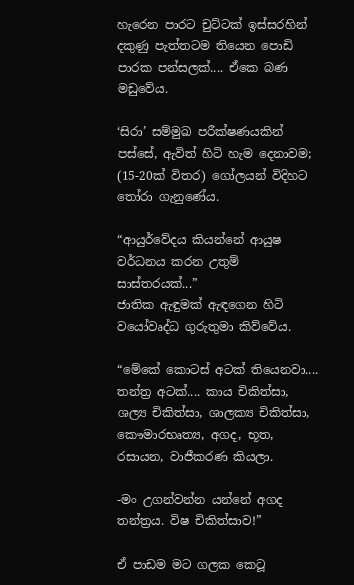හැරෙන පාරට චුට්ටක් ඉස්සරහින් දකුණු පැත්තටම තියෙන පොඩි පාරක පන්සලක්.... ඒකෙ බණ මඩුවේය.

‘සිරා’ සම්මුඛ පරීක්ෂණයකින් පස්සේ, ඇවිත් හිටි හැම දෙනාවම; (15-20ක් විතර) ගෝලයන් විදිහට තෝරා ගැනුණේය.

“ආයුර්වේදය කියන්නේ ආයුෂ වර්ධනය කරන උතුම් සාස්තරයක්...”
ජාතික ඇඳුමක් ඇඳගෙන හිටි වයෝවෘද්ධ ගුරුතුමා කිව්වේය.

“මේකේ කොටස් අටක් තියෙනවා.... තන්ත්‍ර අටක්.... කාය චිකිත්සා, ශල්‍ය චිකිත්සා, ශාලක්‍ය චිකිත්සා, කෞමාරභෘත්‍ය, අගද, භූත, රසායන, වාජීකරණ කියලා.

-මං උගන්වන්න යන්නේ අගද තන්ත්‍රය. විෂ චිකිත්සාව!”

ඒ පාඩම මට ගලක කෙටූ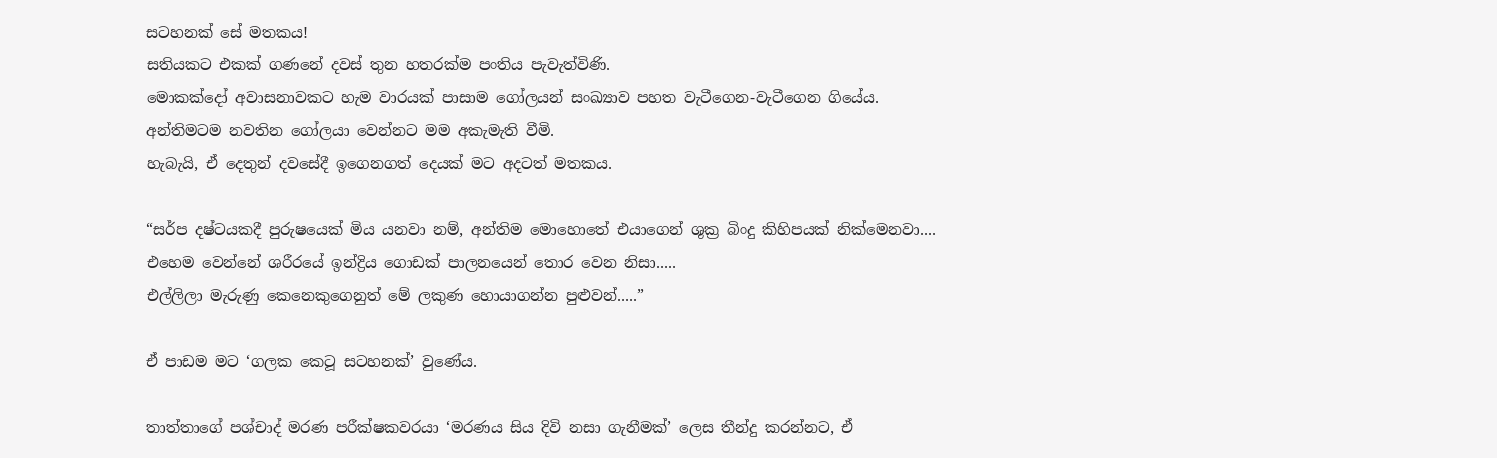සටහනක් සේ මතකය!
සතියකට එකක් ගණනේ දවස් තුන හතරක්ම පංතිය පැවැත්විණි.
මොකක්දෝ අවාසනාවකට හැම වාරයක් පාසාම ගෝලයන් සංඛ්‍යාව පහත වැටීගෙන-වැටීගෙන ගියේය.
අන්තිමටම නවතින ගෝලයා වෙන්නට මම අකැමැති වීමි.
හැබැයි, ඒ දෙතුන් දවසේදී ඉගෙනගත් දෙයක් මට අදටත් මතකය.

“සර්ප දෂ්ටයකදී පුරුෂයෙක් මිය යනවා නම්, අන්තිම මොහොතේ එයාගෙන් ශුක්‍ර බිංදු කිහිපයක් නික්මෙනවා....
එහෙම වෙන්නේ ශරීරයේ ඉන්ද්‍රිය ගොඩක් පාලනයෙන් තොර වෙන නිසා.....
එල්ලිලා මැරුණු කෙනෙකුගෙනුත් මේ ලකුණ හොයාගන්න පුළුවන්.....”

ඒ පාඩම මට ‘ගලක කෙටූ සටහනක්’ වුණේය.

තාත්තාගේ පශ්චාද් මරණ පරීක්ෂකවරයා ‘මරණය සිය දිවි නසා ගැනීමක්’ ලෙස තීන්දු කරන්නට, ඒ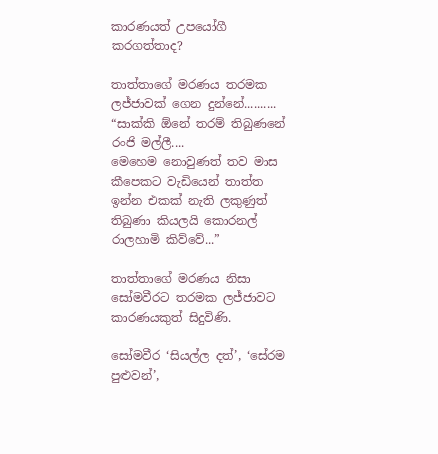කාරණයත් උපයෝගී කරගත්තාද?

තාත්තාගේ මරණය තරමක ලජ්ජාවක් ගෙන දුන්නේ..........
“සාක්කි ඕනේ තරම් තිබුණනේ රංජි මල්ලී....
මෙහෙම නොවුණත් තව මාස කීපෙකට වැඩියෙන් තාත්ත ඉන්න එකක් නැති ලකුණුත් තිබුණා කියලයි කොරනල් රාලහාමි කිව්වේ...”

තාත්තාගේ මරණය නිසා සෝමවීරට තරමක ලජ්ජාවට කාරණයකුත් සිදුවිණි.

සෝමවීර ‘සියල්ල දත්’, ‘සේරම පුළුවන්’,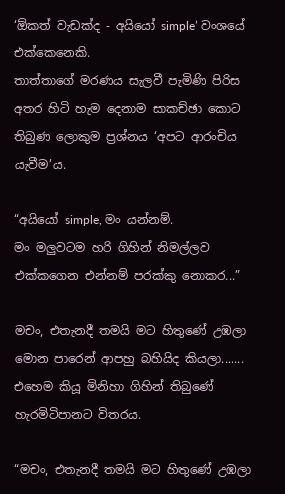‘ඕකත් වැඩක්ද - අයියෝ simple’ වංශයේ එක්කෙනෙකි.
තාත්තාගේ මරණය සැලවී පැමිණි පිරිස අතර හිටි හැම දෙනාම සාකච්ඡා කොට තිබුණ ලොකුම ප්‍රශ්නය ‘අපට ආරංචිය යැවීම’ය.

“අයියෝ simple, මං යන්නම්.
මං මලුවටම හරි ගිහින් නිමල්ලව එක්කගෙන එන්නම් පරක්කු නොකර...”

මචං, එතැනදී තමයි මට හිතුණේ උඹලා මොන පාරෙන් ආපහු බහියිද කියලා.......
එහෙම කියූ මිනිහා ගිහින් තිබුණේ හැරමිටිපානට විතරය.

“මචං, එතැනදී තමයි මට හිතුණේ උඹලා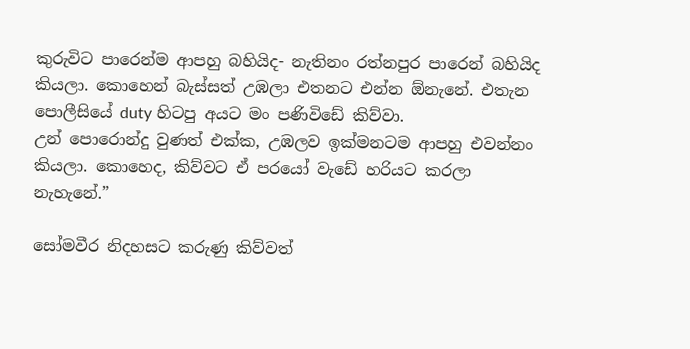කුරුවිට පාරෙන්ම ආපහු බහියිද- නැතිනං රත්නපුර පාරෙන් බහියිද කියලා. කොහෙන් බැස්සත් උඹලා එතනට එන්න ඕනැනේ. එතැන පොලීසියේ duty හිටපු අයට මං පණිවිඩේ කිව්වා.
උන් පොරොන්දු වුණත් එක්ක, උඹලව ඉක්මනටම ආපහු එවන්නං කියලා. කොහෙද, කිව්වට ඒ පරයෝ වැඩේ හරියට කරලා නැහැනේ.”

සෝමවීර නිදහසට කරුණු කිව්වත්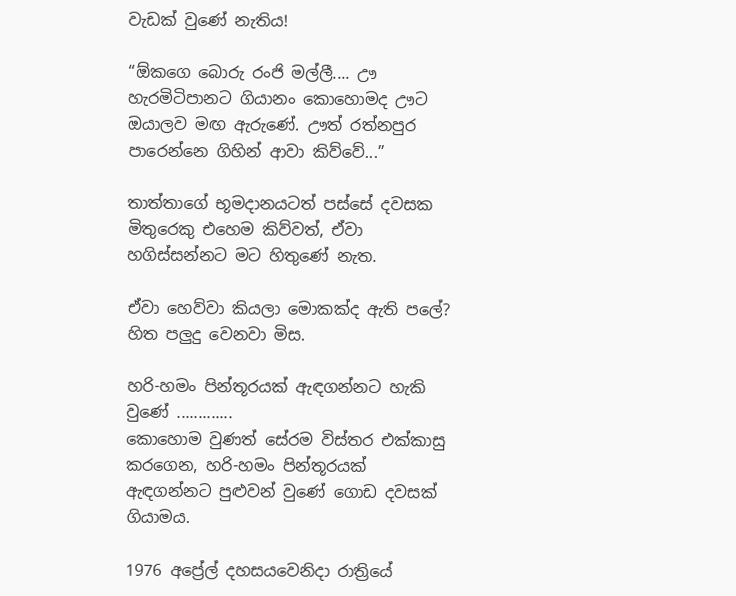වැඩක් වුණේ නැතිය!

“ඕකගෙ බොරු රංජි මල්ලී.... ඌ හැරමිටිපානට ගියානං කොහොමද ඌට ඔයාලව මඟ ඇරුණේ. ඌත් රත්නපුර පාරෙන්නෙ ගිහින් ආවා කිව්වේ...”

තාත්තාගේ භූමදානයටත් පස්සේ දවසක  මිතුරෙකු එහෙම කිව්වත්, ඒවා හගිස්සන්නට මට හිතුණේ නැත.

ඒවා හෙව්වා කියලා මොකක්ද ඇති පලේ? හිත පලුදු වෙනවා මිස.

හරි-හමං පින්තූරයක් ඇඳගන්නට හැකි වුණේ .............
කොහොම වුණත් සේරම විස්තර එක්කාසු කරගෙන, හරි-හමං පින්තූරයක් ඇඳගන්නට පුළුවන් වුණේ ගොඩ දවසක් ගියාමය.

1976 අප්‍රේල් දහසයවෙනිදා රාත්‍රියේ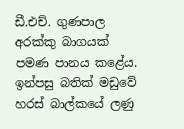ඩී.එච්. ගුණපාල අරක්කු බාගයක් පමණ පානය කළේය. ඉන්පසු බතික් මඩුවේ හරස් බාල්කයේ ලණු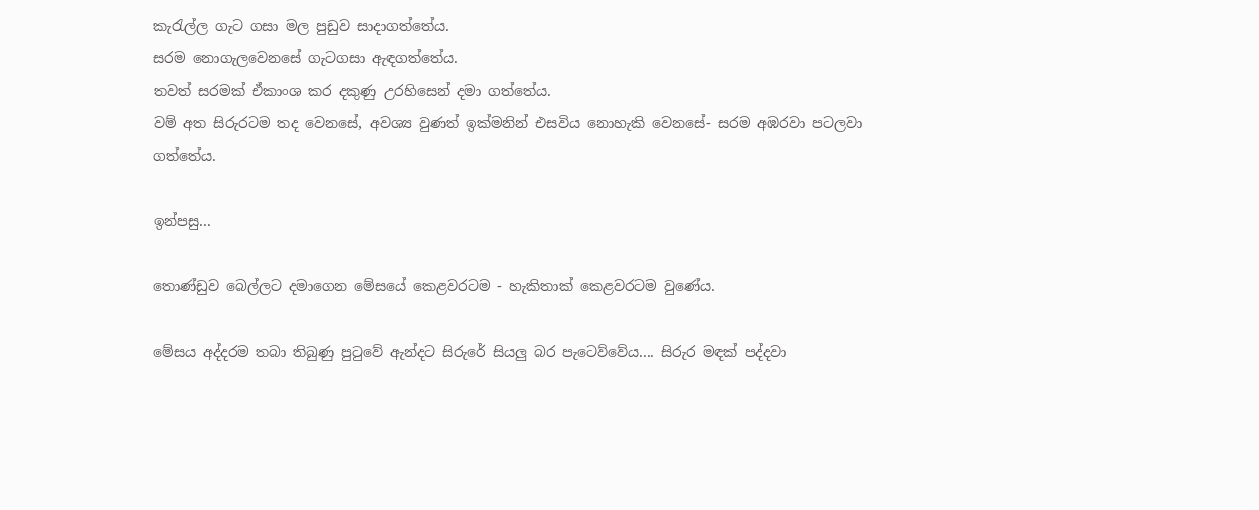කැරැල්ල ගැට ගසා මල පුඩුව සාදාගත්තේය.
සරම නොගැලවෙනසේ ගැටගසා ඇඳගත්තේය.
තවත් සරමක් ඒකාංශ කර දකුණු උරහිසෙන් දමා ගත්තේය.
වම් අත සිරුරටම තද වෙනසේ, අවශ්‍ය වුණත් ඉක්මනින් එසවිය නොහැකි වෙනසේ- සරම අඹරවා පටලවා ගත්තේය.

ඉන්පසු...

තොණ්ඩුව බෙල්ලට දමාගෙන මේසයේ කෙළවරටම - හැකිතාක් කෙළවරටම වුණේය.

මේසය අද්දරම තබා තිබුණු පුටුවේ ඇන්දට සිරුරේ සියලු බර පැටෙව්වේය.... සිරුර මඳක් පද්දවා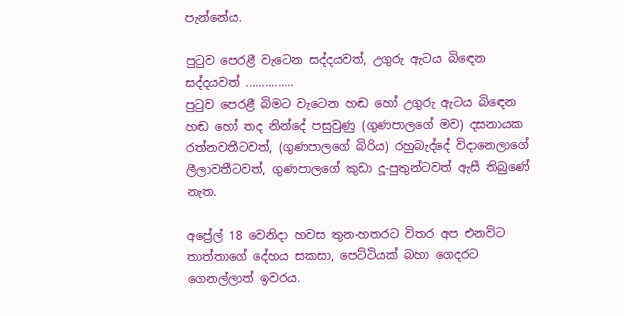පැන්නේය.

පුටුව පෙරළී වැටෙන සද්දයවත්, උගුරු ඇටය බිඳෙන සද්දයවත් ...............
පුටුව පෙරළී බිමට වැටෙන හඬ හෝ උගුරු ඇටය බිඳෙන හඬ හෝ තද නින්දේ පසුවුණු (ගුණපාලගේ මව) දසනායක රත්නවතීටවත්, (ගුණපාලගේ බිරිය) රහුබැද්දේ විදානෙලාගේ ලීලාවතීටවත්, ගුණපාලගේ කුඩා දූ-පුතුන්ටවත් ඇසී තිබුණේ නැත.

අප්‍රේල් 18 වෙනිදා හවස තුන-හතරට විතර අප එනවිට තාත්තාගේ දේහය සකසා, පෙට්ටියක් බහා ගෙදරට ගෙනල්ලාත් ඉවරය.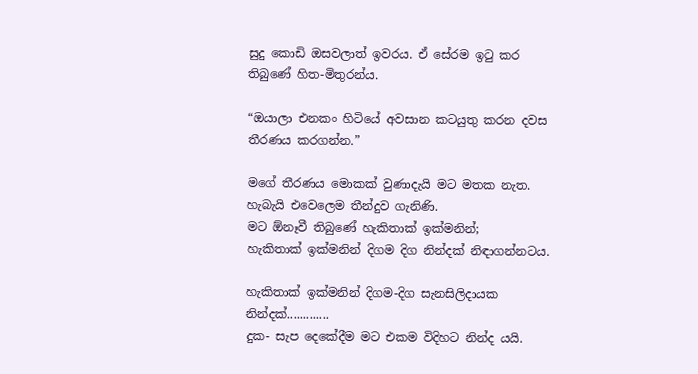සුදු කොඩි ඔසවලාත් ඉවරය. ඒ සේරම ඉටු කර තිබුණේ හිත-මිතුරන්ය.

“ඔයාලා එනකං හිටියේ අවසාන කටයුතු කරන දවස තීරණය කරගන්න.”

මගේ තීරණය මොකක් වුණාදැයි මට මතක නැත.
හැබැයි එවෙලෙම තීන්දුව ගැනිණි.
මට ඕනෑවී තිබුණේ හැකිතාක් ඉක්මනින්;
හැකිතාක් ඉක්මනින් දිගම දිග නින්දක් නිඳාගන්නටය.

හැකිතාක් ඉක්මනින් දිගම-දිග සැනසිලිදායක නින්දක්.............
දුක- සැප දෙකේදීම මට එකම විදිහට නින්ද යයි.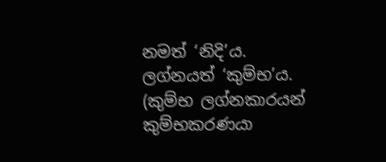නමත් ‘නිදි’ය. ලග්නයත් ‘කුම්භ’ය. (කුම්භ ලග්නකාරයන් කුම්භකරණයා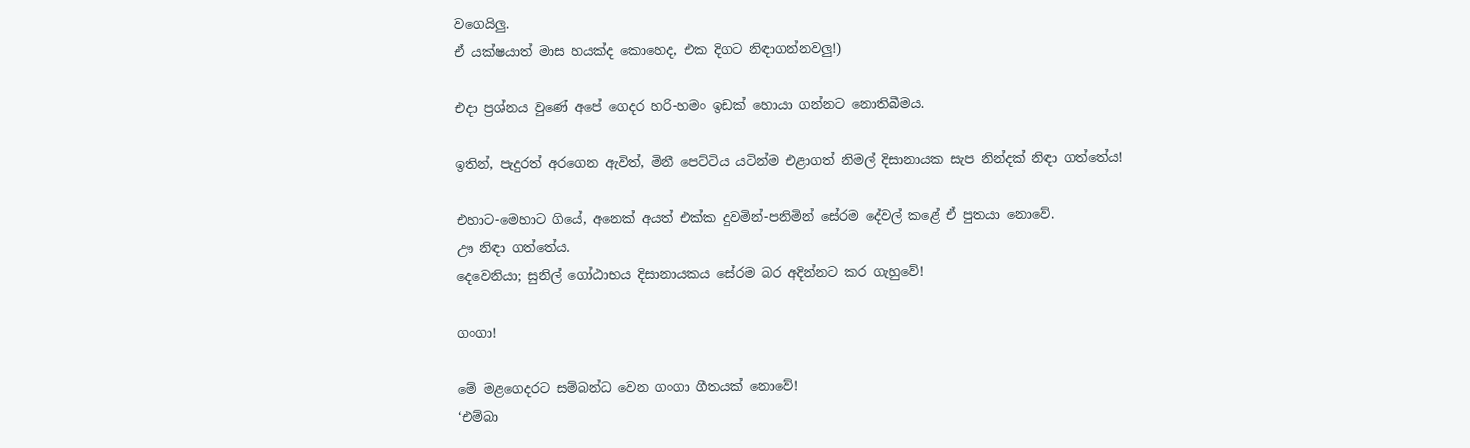වගෙයිලු.
ඒ යක්ෂයාත් මාස හයක්ද කොහෙද, එක දිගට නිඳාගන්නවලු!)

එදා ප්‍රශ්නය වුණේ අපේ ගෙදර හරි-හමං ඉඩක් හොයා ගන්නට නොතිබීමය.

ඉතින්, පැදුරත් අරගෙන ඇවිත්, මිනී පෙට්ටිය යටින්ම එළාගත් නිමල් දිසානායක සැප නින්දක් නිඳා ගත්තේය!

එහාට-මෙහාට ගියේ, අනෙක් අයත් එක්ක දුවමින්-පනිමින් සේරම දේවල් කළේ ඒ පුතයා නොවේ.
ඌ නිඳා ගත්තේය.
දෙවෙනියා; සුනිල් ගෝඨාභය දිසානායකය සේරම බර අදින්නට කර ගැහුවේ!

ගංගා!

මේ මළගෙදරට සම්බන්ධ වෙන ගංගා ගීතයක් නොවේ!
‘එම්බා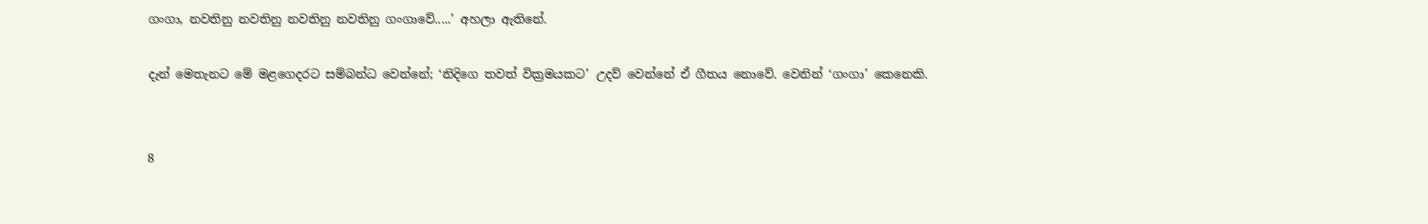ගංගා, නවතිනු නවතිනු නවතිනු නවතිනු ගංගාවේ.....’ අහලා ඇතිනේ.

දැන් මෙතැනට මේ මළගෙදරට සම්බන්ධ වෙන්නේ; ‘නිදිගෙ තවත් වික්‍රමයකට’ උදව් වෙන්නේ ඒ ගීතය නොවේ. වෙනින් ‘ගංගා’ කෙනෙකි.


8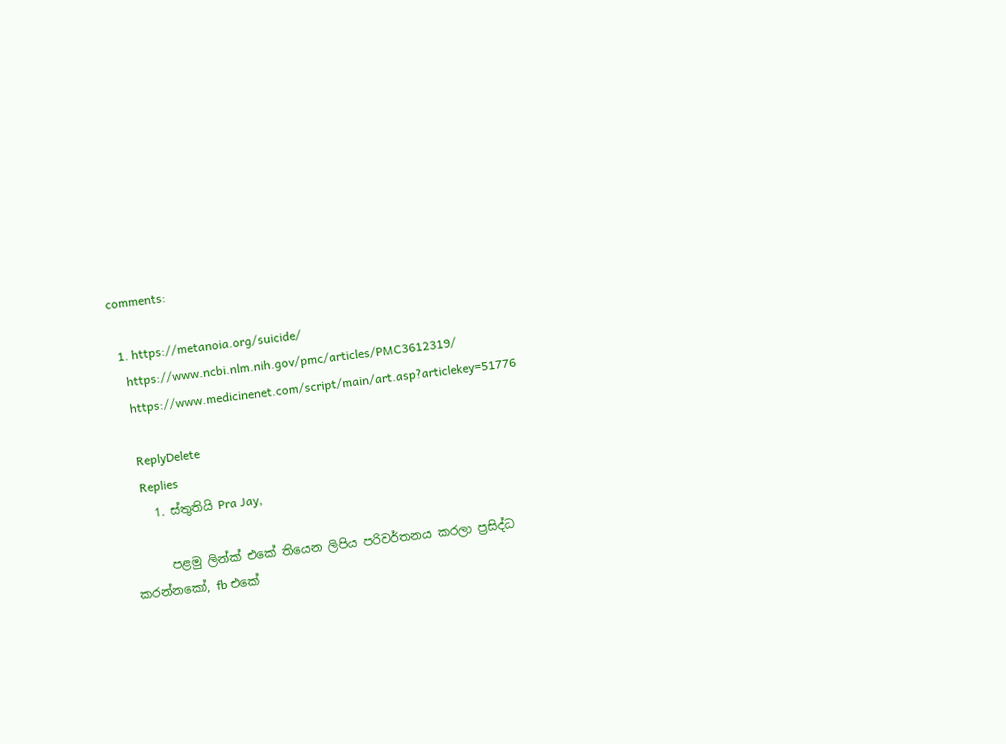comments:

  1. https://metanoia.org/suicide/
    https://www.ncbi.nlm.nih.gov/pmc/articles/PMC3612319/
    https://www.medicinenet.com/script/main/art.asp?articlekey=51776

    ReplyDelete
    Replies
    1. ස්තුතියි Pra Jay,

      පළමු ලින්ක් එකේ තියෙන ලිපිය පරිවර්තනය කරලා ප්‍රසිද්ධ කරන්නකෝ, fb එකේ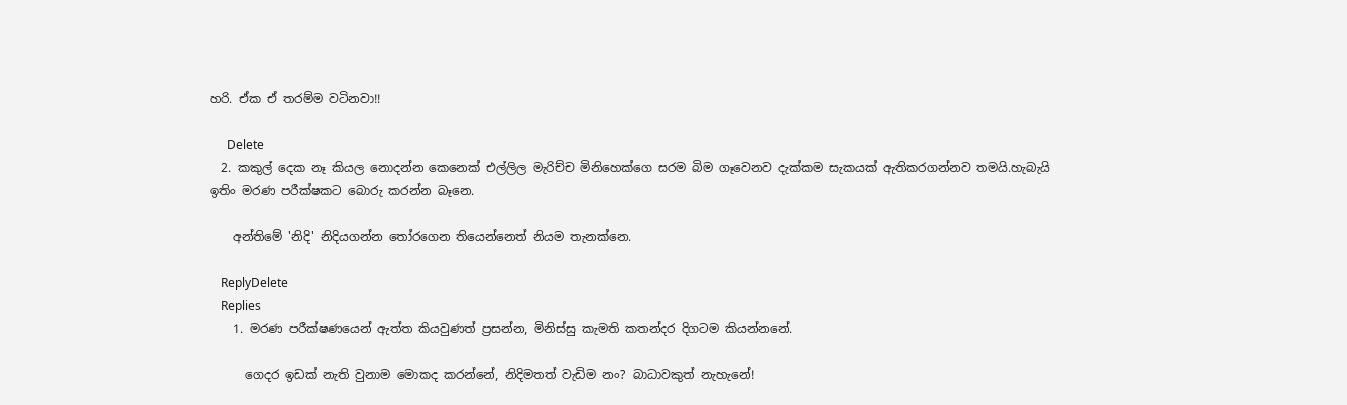හරි. ඒක ඒ තරම්ම වටිනවා!!

      Delete
  2. කකුල් දෙක නෑ කියල නොදන්න කෙනෙක් එල්ලිල මැරිච්ච මිනිහෙක්ගෙ සරම බිම ගෑවෙනව දැක්කම සැකයක් ඇතිකරගන්නව තමයි.හැබැයි ඉතිං මරණ පරීක්ෂකට බොරු කරන්න බෑනෙ.

    අන්තිමේ 'නිදි' නිදියගන්න තෝරගෙන තියෙන්නෙත් නියම තැනක්නෙ.

    ReplyDelete
    Replies
    1. මරණ පරීක්ෂණයෙන් ඇත්ත කියවුණත් ප්‍රසන්න, මිනිස්සු කැමති කතන්දර දිගටම කියන්නනේ.

      ගෙදර ඉඩක් නැති වුනාම මොකද කරන්නේ, නිදිමතත් වැඩිම නං? බාධාවකුත් නැහැනේ!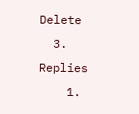Delete
  3. Replies
    1.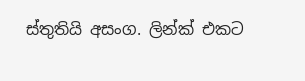ස්තුතියි අසංග. ලින්ක් එකට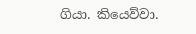ගියා. කියෙව්වා.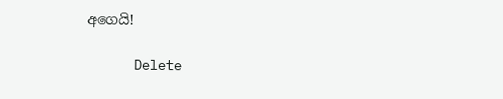අගෙයි!

      Delete